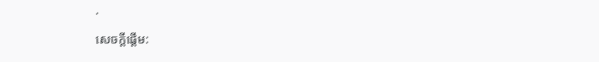·
សេចក្តីផ្តើម: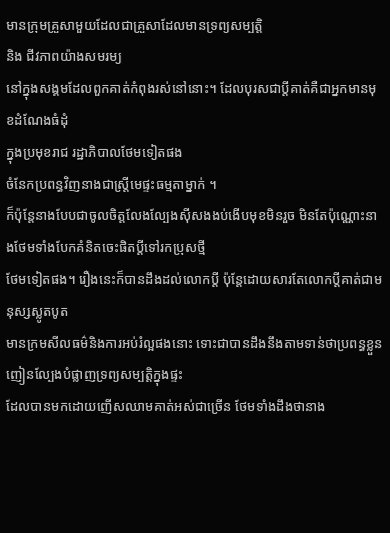មានក្រុមគ្រួសាមួយដែលជាគ្រួសាដែលមានទ្រព្យសម្បត្តិ
និង ជីវភាពយ៉ាងសមរម្យ
នៅក្នុងសង្គមដែលពួកគាត់កំពុងរស់នៅនោះ។ ដែលបុរសជាប្តីគាត់គឺជាអ្នកមានមុខដំណែងធំដុំ
ក្នុងប្រមុខរាជ រដ្ឋាភិបាលថែមទៀតផង
ចំនែកប្រពន្ធវិញនាងជាស្រ្តីមេផ្ទះធម្មតាម្នាក់ ។
ក៏ប៉ុន្តែនាងបែបជាចូលចិត្តលែងល្បែងស៊ីសងងប់ងើបមុខមិនរួច មិនតែប៉ុណ្ណោះនាងថែមទាំងបែកគំនិតចេះផិតប្តីទៅរកប្រុសថ្មី
ថែមទៀតផង។ រឿងនេះក៏បានដឹងដល់លោកប្តី ប៉ុន្តែដោយសារតែលោកប្តីគាត់ជាមនុស្សស្លូតបូត
មានក្រមសីលធម៌និងការអប់រំល្អផងនោះ ទោះជាបានដឹងនឹងតាមទាន់ថាប្រពន្ធខ្លួនញៀនល្បែងបំផ្លាញទ្រព្យសម្បត្តិក្នុងផ្ទះ
ដែលបានមកដោយញើសឈាមគាត់អស់ជាច្រើន ថែមទាំងដឹងថានាង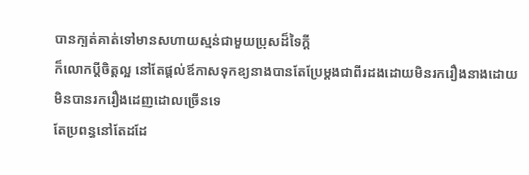បានក្បត់គាត់ទៅមានសហាយស្មន់ជាមួយប្រុសដ៏ទៃក្តី
ក៏លោកប្តីចិត្តល្អ នៅតែផ្តល់ឪកាសទុកឧ្យនាងបានតែប្រែម្តងជាពីរដងដោយមិនរករឿងនាងដោយមិនបានរករឿងដេញដោលច្រើនទេ
តែប្រពន្ធនៅតែដដែ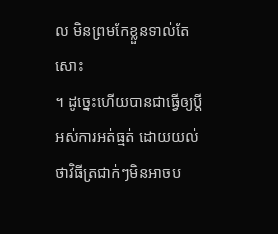ល មិនព្រមកែខ្លួនទាល់តែសោះ
។ ដូច្នេះហើយបានជាធ្វើឲ្យប្តីអស់ការអត់ធ្មត់ ដោយយល់ថាវិធីត្រជាក់ៗមិនអាចប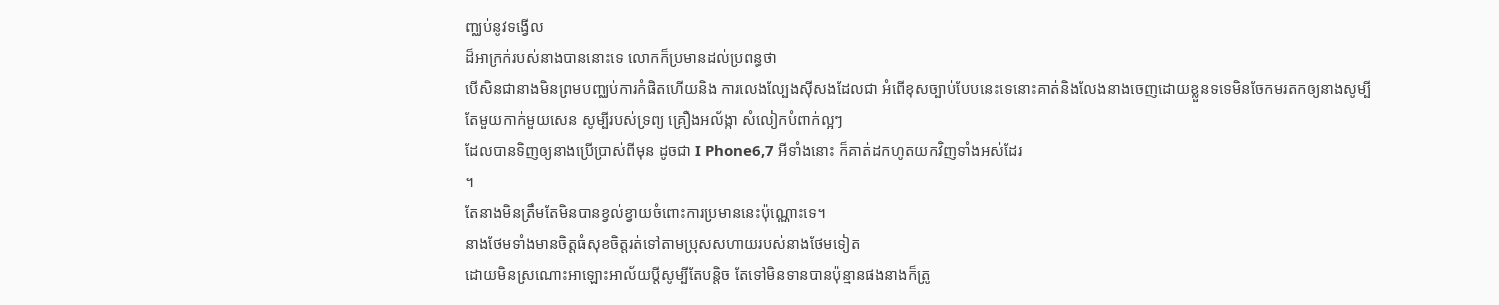ញ្ឈប់នូវទង្វើល
ដ៏អាក្រក់របស់នាងបាននោះទេ លោកក៏ប្រមានដល់ប្រពន្ធថា
បើសិនជានាងមិនព្រមបញ្ឈប់ការកំផិតហើយនិង ការលេងល្បែងស៊ីសងដែលជា អំពើខុសច្បាប់បែបនេះទេនោះគាត់និងលែងនាងចេញដោយខ្លួនទទេមិនចែកមរតកឲ្យនាងសូម្បី
តែមួយកាក់មួយសេន សូម្បីរបស់ទ្រព្យ គ្រឿងអល័ង្កា សំលៀកបំពាក់ល្អៗ
ដែលបានទិញឲ្យនាងប្រើប្រាស់ពីមុន ដូចជា I Phone6,7 អីទាំងនោះ ក៏គាត់ដកហូតយកវិញទាំងអស់ដែរ
។
តែនាងមិនត្រឹមតែមិនបានខ្វល់ខ្វាយចំពោះការប្រមាននេះប៉ុណ្ណោះទេ។
នាងថែមទាំងមានចិត្តធំសុខចិត្តរត់ទៅតាមប្រុសសហាយរបស់នាងថែមទៀត
ដោយមិនស្រណោះអាឡោះអាល័យប្តីសូម្បីតែបន្តិច តែទៅមិនទានបានប៉ុន្មានផងនាងក៏ត្រូ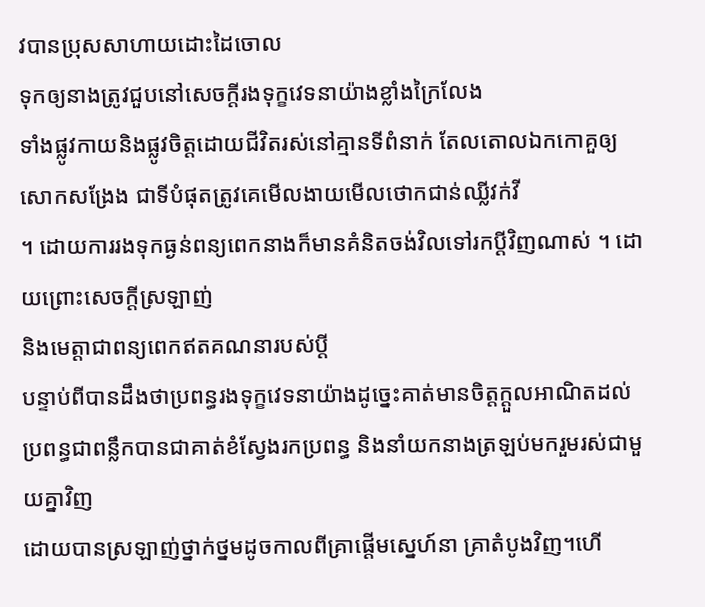វបានប្រុសសាហាយដោះដៃចោល
ទុកឲ្យនាងត្រូវជួបនៅសេចក្តីរងទុក្ខវេទនាយ៉ាងខ្លាំងក្រៃលែង
ទាំងផ្លូវកាយនិងផ្លូវចិត្តដោយជីវិតរស់នៅគ្មានទីពំនាក់ តែលតោលឯកកោគួឲ្យសោកសង្រែង ជាទីបំផុតត្រូវគេមើលងាយមើលថោកជាន់ឈ្លីវក់វី
។ ដោយការរងទុកធ្ងន់ពន្យពេកនាងក៏មានគំនិតចង់វិលទៅរកប្តីវិញណាស់ ។ ដោយព្រោះសេចក្តីស្រឡាញ់
និងមេត្តាជាពន្យពេកឥតគណនារបស់ប្តី
បន្ទាប់ពីបានដឹងថាប្រពន្ធរងទុក្ខវេទនាយ៉ាងដូច្នេះគាត់មានចិត្តក្តួលអាណិតដល់
ប្រពន្ធជាពន្លឹកបានជាគាត់ខំស្វែងរកប្រពន្ធ និងនាំយកនាងត្រឡប់មករួមរស់ជាមួយគ្នាវិញ
ដោយបានស្រឡាញ់ថ្នាក់ថ្នមដូចកាលពីគ្រាផ្តើមស្នេហ៍នា គ្រាតំបូងវិញ។ហើ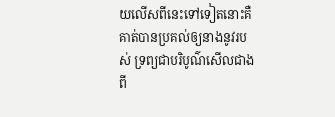យលើសពីនេះទៅទៀតនោះគឺ
គាត់បានប្រគល់ឲ្យនាងនូវរបស់ ទ្រព្យជាបរិបូណ៌សើលជាងពី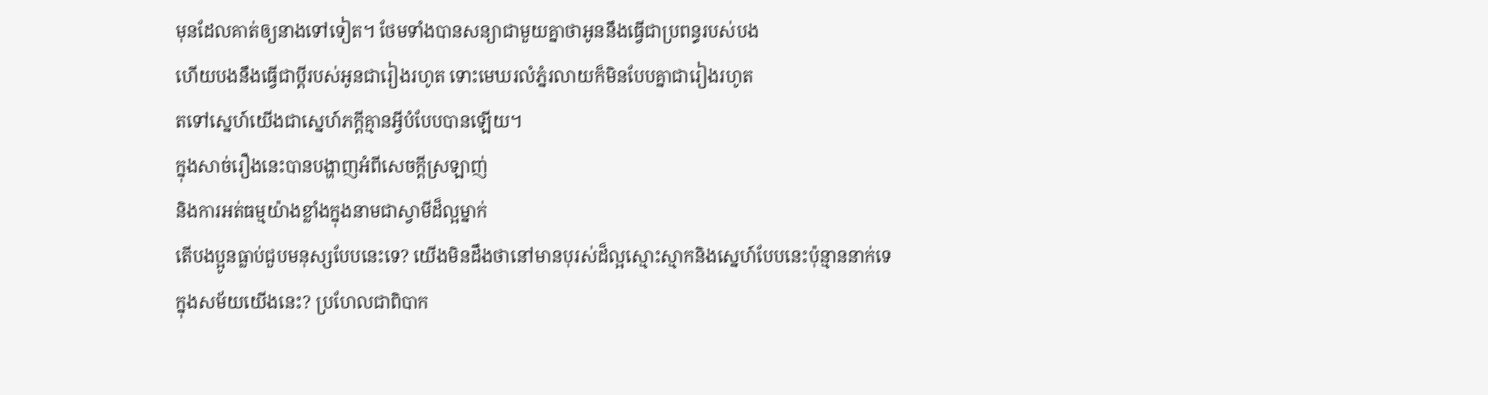មុនដែលគាត់ឲ្យនាងទៅទៀត។ ថែមទាំងបានសន្យាជាមួយគ្នាថាអូននឹងធ្វើជាប្រពន្ធរបស់បង
ហើយបងនឹងធ្វើជាប្តីរបស់អូនជារៀងរហូត ទោះមេឃរលំភ្នំរលាយក៏មិនបែបគ្នាជារៀងរហូត
តទៅស្នេហ៍យើងជាស្នេហ៍ភក្តីគ្មានអ្វីបំបែបបានឡើយ។
ក្នុងសាច់រឿងនេះបានបង្ហាញអំពីសេចក្តីស្រឡាញ់
និងការអត់ធម្មយ៉ាងខ្លាំងក្នុងនាមជាស្វាមីដ៏ល្អម្នាក់
តើបងប្អូនធ្លាប់ជួបមនុស្សបែបនេះទេ? យើងមិនដឹងថានៅមានបុរស់ដ៏ល្អស្មោះស្មាកនិងស្នេហ៍បែបនេះប៉ុន្មាននាក់ទេ
ក្នុងសម័យយើងនេះ? ប្រហែលជាពិបាក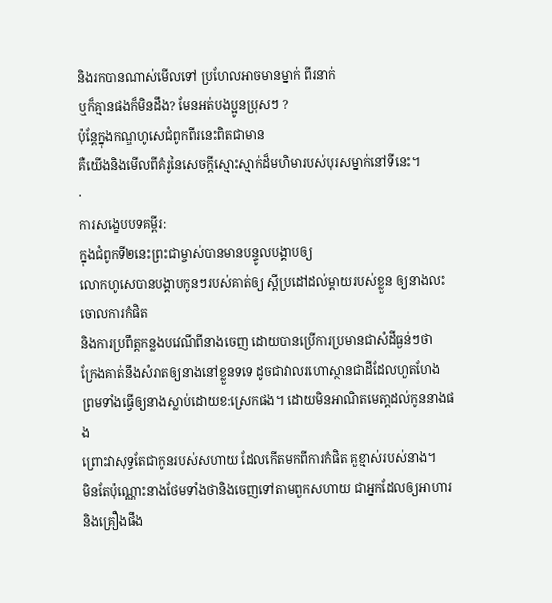និងរកបានណាស់មើលទៅ ប្រហែលអាចមានម្នាក់ ពីរនាក់
ឬក៏គ្មានផងក៏មិនដឹង? មែនអត់បងប្អូនប្រុសៗ ?
ប៉ុន្តែក្នុងកណ្ឌហូសេជំពូកពីរនេះពិតជាមាន
គឺយើងនិងមើលពីគំរូនៃសេចក្តីស្មោះស្មាក់ដ៏មហិមារបស់បុរសម្នាក់នៅទីនេះ។
·
ការសង្ខេបបទគម្ពីរ:
ក្នុងជំពូកទី២នេះព្រះជាម្ចាស់បានមានបន្ទូលបង្គាបឲ្យ
លោកហូសេបានបង្គាបកូនៗរបស់គាត់ឲ្យ ស្តីប្រដៅដល់ម្តាយរបស់ខ្លួន ឲ្យនាងលះចោលការកំផិត
និងការប្រពឹត្តកន្លងបវេណីពីនាងចេញ ដោយបានប្រើការប្រមានជាសំដីធ្ងន់ៗថា
ក្រែងគាត់នឹងសំរាតឲ្យនាងនៅខ្លួនទទេ ដូចជាវាលរហោស្ថានជាដីដែលហួតហែង
ព្រមទាំងធ្វើឲ្យនាងស្លាប់ដោយខ:ស្រេកផង។ ដោយមិនអាណិតមេតា្តដល់កូននាងផង
ព្រោះវាសុទ្ធតែជាកូនរបស់សហាយ ដែលកើតមកពីការកំផិត គួខ្មាស់របស់នាង។
មិនតែប៉ុណ្ណោះនាងថែមទាំងថានិងចេញទៅតាមពួកសហាយ ជាអ្នកដែលឲ្យអាហារ និងគ្រឿងផឹង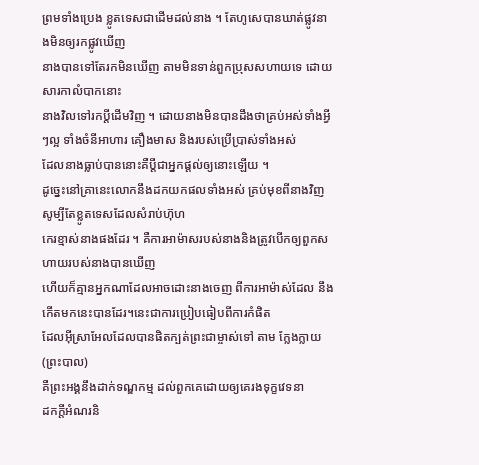ព្រមទាំងប្រេង ខ្លូតទេសជាដើមដល់នាង ។ តែហូសេបានឃាត់ផ្លូវនាងមិនឲ្យរកផ្លូវឃើញ
នាងបានទៅតែរកមិនឃើញ តាមមិនទាន់ពួកប្រុសសហាយទេ ដោយសារកាលំបាកនោះ
នាងវិលទៅរកប្តីដើមវិញ ។ ដោយនាងមិនបានដឹងថាគ្រប់អស់ទាំងអ្វីៗល្អ ទាំងចំនីអាហារ គឿងមាស និងរបស់ប្រើប្រាស់ទាំងអស់
ដែលនាងធ្លាប់បាននោះគឺប្តីជាអ្នកផ្តល់ឲ្យនោះឡើយ ។
ដូច្នេះនៅគ្រានេះលោកនឹងដកយកផលទាំងអស់ គ្រប់មុខពីនាងវិញ សូម្បីតែខ្លូតទេសដែលសំរាប់ហ៊ុហ
កេរខ្មាស់នាងផងដែរ ។ គឺការអាម៉ាសរបស់នាងនិងត្រូវបើកឲ្យពួកសហាយរបស់នាងបានឃើញ
ហើយក៏គ្មានអ្នកណាដែលអាចដោះនាងចេញ ពីការអាម៉ាស់ដែល នឹងកើតមកនេះបានដែរ។នេះជាការប្រៀបធៀបពីការកំផិត
ដែលអ៊ីស្រាអែលដែលបានផិតក្បត់ព្រះជាម្ចាស់ទៅ តាម ក្លែងក្លាយ (ព្រះបាល)
គឺព្រះអង្គនឹងដាក់ទណ្ឌកម្ម ដល់ពួកគេដោយឲ្យគេរងទុក្ខវេទនា
ដកក្តីអំណរនិ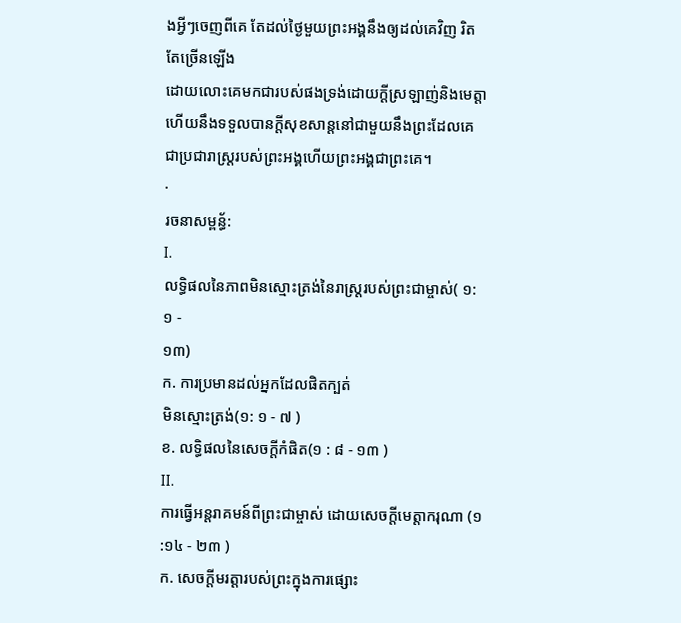ងអ្វីៗចេញពីគេ តែដល់ថ្ងៃមួយព្រះអង្គនឹងឲ្យដល់គេវិញ រិតតែច្រើនឡើង
ដោយលោះគេមកជារបស់ផងទ្រង់ដោយក្តីស្រឡាញ់និងមេត្តា ហើយនឹងទទួលបានក្តីសុខសាន្តនៅជាមួយនឹងព្រះដែលគេជាប្រជារាស្រ្តរបស់ព្រះអង្គហើយព្រះអង្គជាព្រះគេ។
·
រចនាសម្ពន្ធ័:
I.
លទ្ធិផលនៃភាពមិនស្មោះត្រង់នៃរាស្ត្ររបស់ព្រះជាម្ចាស់( ១: ១ -
១៣)
ក. ការប្រមានដល់អ្នកដែលផិតក្បត់
មិនស្មោះត្រង់(១: ១ - ៧ )
ខ. លទ្ធិផលនៃសេចក្តីកំផិត(១ : ៨ - ១៣ )
II.
ការធ្វើអន្តរាគមន៍ពីព្រះជាម្ចាស់ ដោយសេចក្តីមេត្តាករុណា (១
:១៤ - ២៣ )
ក. សេចក្តីមរត្តារបស់ព្រះក្នុងការផ្សោះ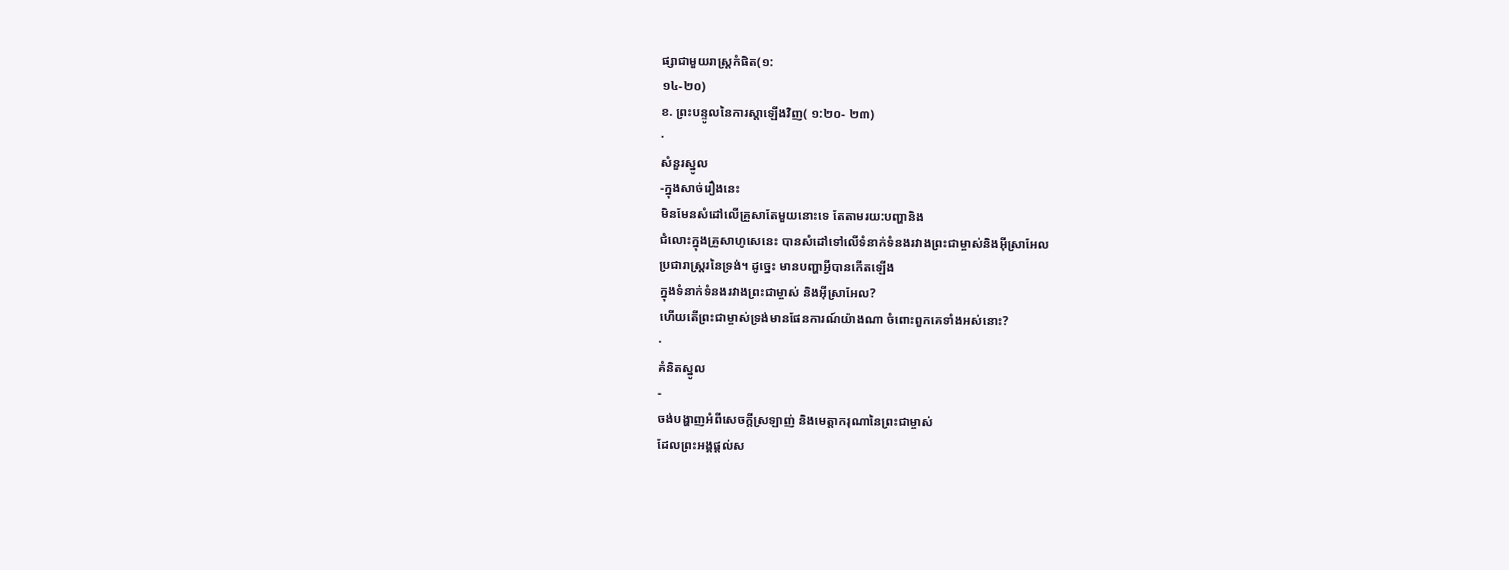ផ្សាជាមួយរាស្រ្តកំផិត(១:
១៤-២០)
ខ. ព្រះបន្ទូលនៃការស្តាឡើងវិញ( ១:២០- ២៣)
·
សំនួរស្នូល
-ក្នុងសាច់រឿងនេះ
មិនមែនសំដៅលើគ្រួសាតែមួយនោះទេ តែតាមរយ:បញ្ហានិង
ជំលោះក្នុងគ្រួសាហូសេនេះ បានសំដៅទៅលើទំនាក់ទំនងរវាងព្រះជាម្ចាស់និងអ៊ីស្រាអែល
ប្រជារាស្រ្តរនៃទ្រង់។ ដូច្នេះ មានបញ្ហាអ្វីបានកើតឡើង
ក្នុងទំនាក់ទំនងរវាងព្រះជាម្ចាស់ និងអ៊ីស្រាអែល?
ហើយតើព្រះជាម្ចាស់ទ្រង់មានផែនការណ៍យ៉ាងណា ចំពោះពួកគេទាំងអស់នោះ?
·
គំនិតស្នូល
-
ចង់បង្ហាញអំពីសេចក្តីស្រឡាញ់ និងមេត្តាករុណានៃព្រះជាម្ចាស់
ដែលព្រះអង្គផ្តល់ស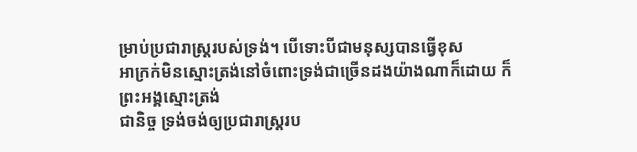ម្រាប់ប្រជារាស្រ្តរបស់ទ្រង់។ បើទោះបីជាមនុស្សបានធ្វើខុស
អាក្រក់មិនស្មោះត្រង់នៅចំពោះទ្រង់ជាច្រើនដងយ៉ាងណាក៏ដោយ ក៏ព្រះអង្គស្មោះត្រង់
ជានិច្ច ទ្រង់ចង់ឲ្យប្រជារាស្រ្តរប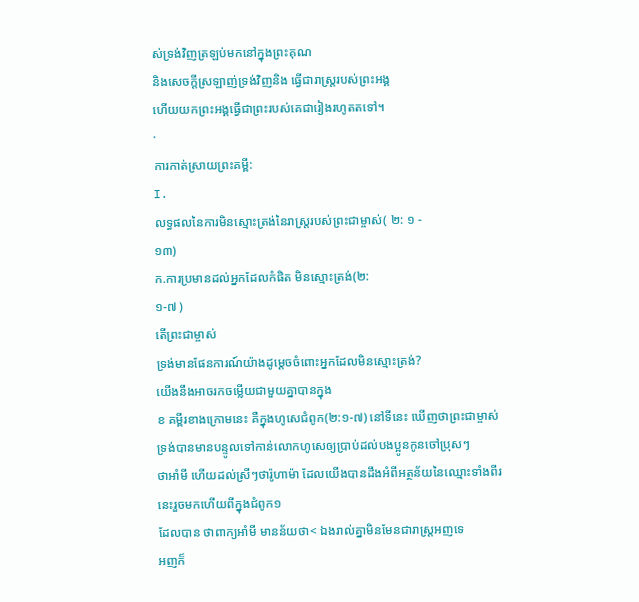ស់ទ្រង់វិញត្រឡប់មកនៅក្នុងព្រះគុណ
និងសេចក្តីស្រឡាញ់ទ្រង់វិញនិង ធ្វើជារាស្រ្តរបស់ព្រះអង្គ
ហើយយកព្រះអង្គធ្វើជាព្រះរបស់គេជារៀងរហូតតទៅ។
·
ការកាត់ស្រាយព្រះគម្ពី:
I.
លទ្ធផលនៃការមិនស្មោះត្រង់នៃរាស្ត្ររបស់ព្រះជាម្ចាស់( ២: ១ -
១៣)
ក.ការប្រមានដល់អ្នកដែលកំផិត មិនស្មោះត្រង់(២:
១-៧ )
តើព្រះជាម្ចាស់
ទ្រង់មានផែនការណ៍យ៉ាងដូម្តេចចំពោះអ្នកដែលមិនស្មោះត្រង់?
យើងនឹងអាចរកចម្លើយជាមួយគ្នាបានក្នុង
ខ គម្ពីរខាងក្រោមនេះ គឺក្នុងហូសេជំពូក(២:១-៧) នៅទីនេះ ឃើញថាព្រះជាម្ចាស់ទ្រង់បានមានបន្ទូលទៅកាន់លោកហូសេឲ្យប្រាប់ដល់បងប្អូនកូនចៅប្រុសៗ
ថាអាំមី ហើយដល់ស្រីៗថារ៉ូហាម៉ា ដែលយើងបានដឹងអំពីអត្ថន័យនៃឈ្មោះទាំងពីរនេះរួចមកហើយពីក្នុងជំពូក១
ដែលបាន ថាពាក្យអាំមី មានន័យថា< ឯងរាល់គ្នាមិនមែនជារាស្ត្រអញទេ
អញក៏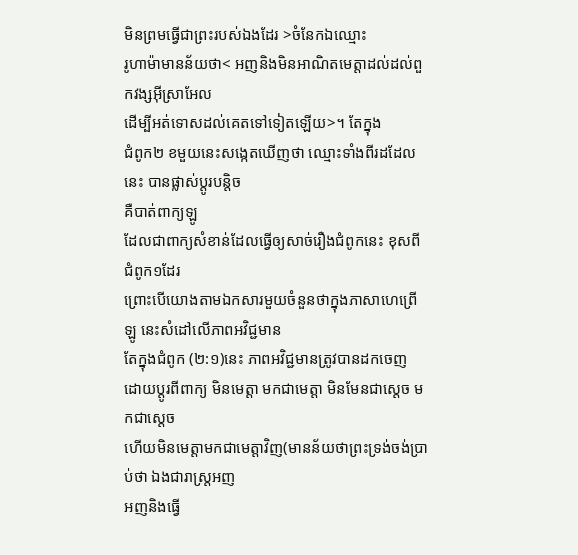មិនព្រមធ្វើជាព្រះរបស់ឯងដែរ >ចំនែកឯឈ្មោះ
រូហាម៉ាមានន័យថា< អញនិងមិនអាណិតមេត្តាដល់ដល់ពួកវង្សអ៊ីស្រាអែល
ដើម្បីអត់ទោសដល់គេតទៅទៀតឡើយ>។ តែក្នុង
ជំពូក២ ខមួយនេះសង្កេតឃើញថា ឈ្មោះទាំងពីរដដែលនេះ បានផ្លាស់ប្តូរបន្តិច
គឺបាត់ពាក្យឡូ
ដែលជាពាក្យសំខាន់ដែលធ្វើឲ្យសាច់រឿងជំពូកនេះ ខុសពីជំពូក១ដែរ
ព្រោះបើយោងតាមឯកសារមួយចំនួនថាក្នុងភាសាហេព្រើ ឡូ នេះសំដៅលើភាពអវិជ្ជមាន
តែក្នុងជំពូក (២:១)នេះ ភាពអវិជ្ជមានត្រូវបានដកចេញ
ដោយប្តូរពីពាក្យ មិនមេត្តា មកជាមេត្តា មិនមែនជាស្តេច មកជាស្តេច
ហើយមិនមេត្តាមកជាមេត្តាវិញ(មានន័យថាព្រះទ្រង់ចង់ប្រាប់ថា ឯងជារាស្រ្តអញ
អញនិងធ្វើ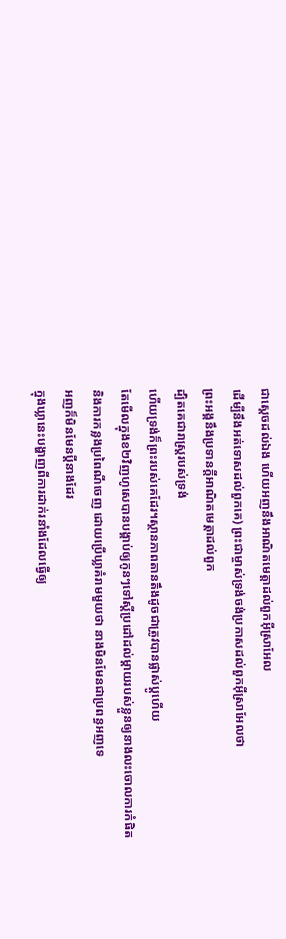ជាស្តេចដល់ឯង ហើយអញនឹងអាណិតមេត្តាដល់ពួកអ៊ីស្រាអែល
ដើម្បីនឹងអត់ទោសដល់ពួកគេ) ព្រះជាម្ចាស់ទ្រង់ចង់ប្រកាសដល់ពួកអ៊ីស្រាអែលថា
ព្រះអង្គនឹងប្រទានក្តីអាណិតមេត្តាដល់ពួក
ដ្បិតគេជារាស្រ្តរបស់ទ្រង់
ហើយទ្រង់ក៏ព្រះរបស់គេដែរ។ស្ថានភាពតានតឹងដូចជាត្រូវបានផ្លាស់ប្តូហើយ
តែមើលក្នុងខ២វិញហូសេបានបង្គាប់ឲ្យកូនៗទៅស្តីប្រដៅដល់ម្តាយរបស់ខ្លួនឲ្យនាងលះចោលការកំផិត
និងការកន្លងប្រពៃណីចេញ ដោយប្រើឃ្លាគំរាមមួយថា នាងមិនមែនជាប្រពន្ធអញទេ
អញក៏មិនមែនប្តីនាងដែរ
ក្នុងឃ្លានេះបង្ហាញពីការដាក់រនាំងដែលធ្វើឲ្យ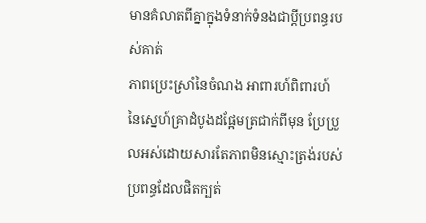មានគំលាតពីគ្នាក្នុងទំនាក់ទំនងជាប្តីប្រពន្ធរបស់គាត់
ភាពប្រេះស្រាំនៃចំណង អាពារហ៍ពិពារហ៍
នៃស្នេហ៍គ្រាដំបូងដផ្អែមត្រជាក់ពីមុន ប្រែប្រួលអស់ដោយសារតែភាពមិនស្មោះត្រង់របស់ប្រពន្ធដែលផិតក្បត់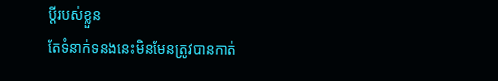ប្ដីរបស់ខ្លួន
តែទំនាក់ទនងនេះមិនមែនត្រូវបានកាត់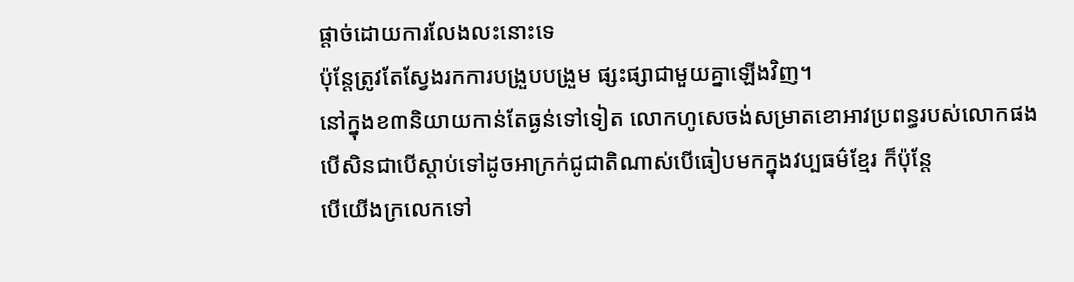ផ្តាច់ដោយការលែងលះនោះទេ
ប៉ុន្តែត្រូវតែស្វែងរកការបង្រួបបង្រួម ផ្សះផ្សាជាមួយគ្នាឡើងវិញ។
នៅក្នុងខ៣និយាយកាន់តែធ្ងន់ទៅទៀត លោកហូសេចង់សម្រាតខោអាវប្រពន្ធរបស់លោកផង
បើសិនជាបើស្តាប់ទៅដូចអាក្រក់ជូជាតិណាស់បើធៀបមកក្នុងវប្បធម៌ខ្មែរ ក៏ប៉ុន្តែ
បើយើងក្រលេកទៅ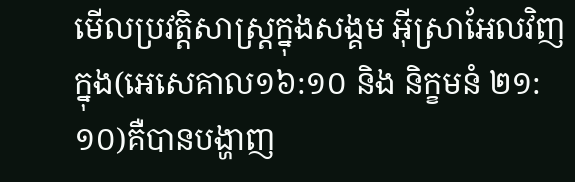មើលប្រវត្តិសាស្រ្តក្នុងសង្គម អ៊ីស្រាអែលវិញ ក្នុង(អេសេគាល១៦:១០ និង និក្ខមនំ ២១:១០)គឺបានបង្ហាញ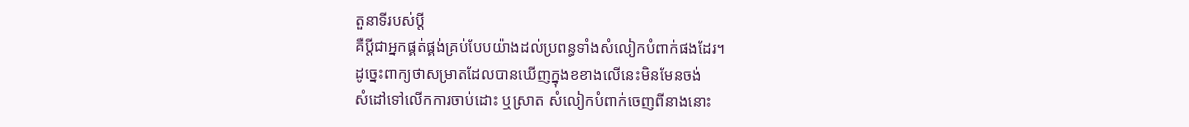តួនាទីរបស់ប្តី
គឺប្តីជាអ្នកផ្គត់ផ្គង់គ្រប់បែបយ៉ាងដល់ប្រពន្ធទាំងសំលៀកបំពាក់ផងដែរ។
ដូច្នេះពាក្យថាសម្រាតដែលបានឃើញក្នុងខខាងលើនេះមិនមែនចង់
សំដៅទៅលើកការចាប់ដោះ ឬស្រាត សំលៀកបំពាក់ចេញពីនាងនោះ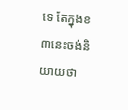ទេ តែក្នុងខ៣នេះចង់និយាយថា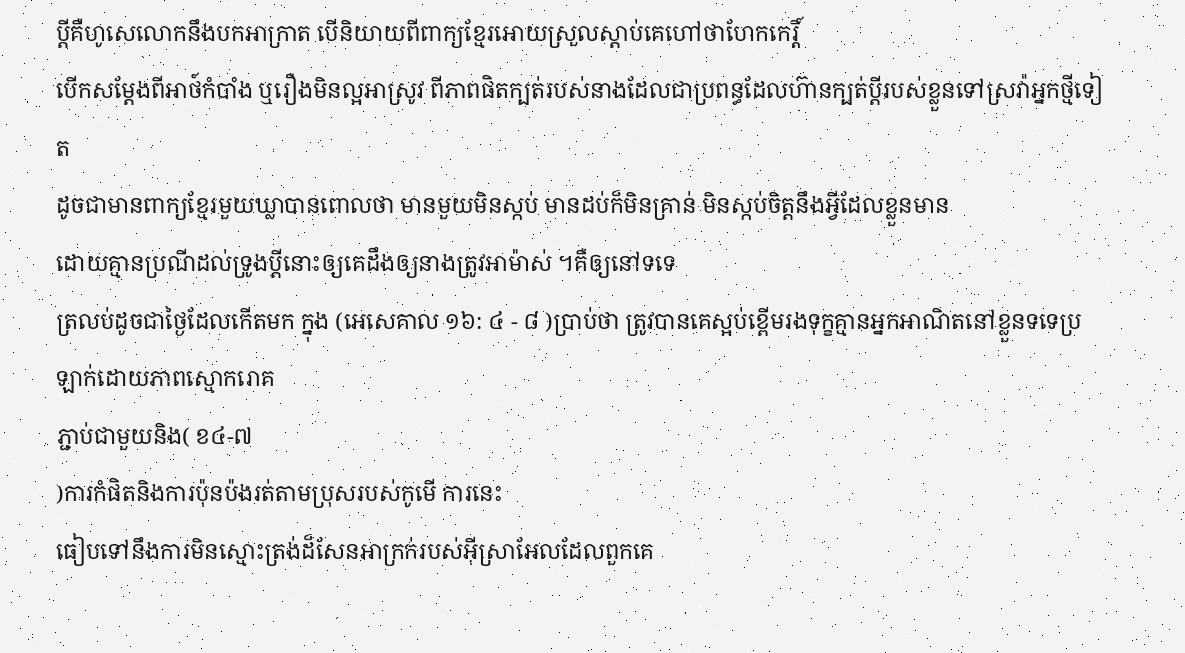ប្តីគឺហូសេលោកនឹងបកអាក្រាត បើនិយាយពីពាក្យខ្មែរអោយស្រួលស្ដាប់គេហៅថាហែកកេរ្តិ៍
បើកសម្ដែងពីអាថ៍កំបាំង ឬរឿងមិនល្អអាស្រូវ ពីភាពផិតក្បត់របស់នាងដែលជាប្រពន្ធដែលហ៊ានក្បត់ប្ដីរបស់ខ្លួនទៅស្រវ៉ាអ្នកថ្មីទៀត
ដូចជាមានពាក្យខ្មែរមួយឃ្លាបានពោលថា មានមួយមិនស្កប់ មានដប់ក៏មិនគ្រាន់ មិនស្កប់ចិត្តនឹងអ្វីដែលខ្លួនមាន
ដោយគ្មានប្រណីដល់ទ្រូងប្តីនោះឲ្យគេដឹងឲ្យនាងត្រូវអាម៉ាស់ ។គឺឲ្យនៅទទេ
ត្រលប់ដូចជាថ្ងៃដែលកើតមក ក្នុង (អេសេគាល ១៦: ៤ - ៨ )ប្រាប់ថា ត្រូវបានគេស្អប់ខ្ពើមរងទុក្ខគ្មានអ្នកអាណិតនៅខ្លួនទទេប្រឡាក់ដោយភាពស្មោករោគ
ភ្ជាប់ជាមួយនិង( ខ៤-៧
)ការកំផិតនិងការប៉ុនប៉ងរត់តាមប្រុសរបស់កូមើ ការនេះ
ធៀបទៅនឹងការមិនស្មោះត្រង់ដ៏សែនអាក្រក់របស់អ៊ីស្រាអែលដែលពួកគេ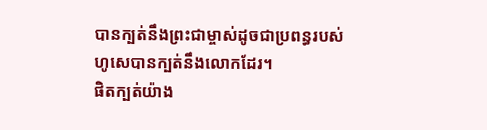បានក្បត់នឹងព្រះជាម្ចាស់ដូចជាប្រពន្ធរបស់ហូសេបានក្បត់នឹងលោកដែរ។
ផិតក្បត់យ៉ាង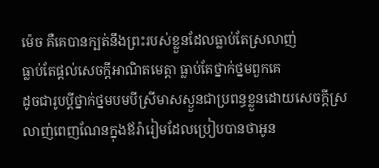ម៉េច គឺគេបានក្បត់នឹងព្រះរបស់ខ្លួនដែលធ្លាប់តែស្រលាញ់
ធ្លាប់តែផ្ដល់សេចក្ដីអាណិតមេត្តា ធ្លាប់តែថ្នាក់ថ្នមពួកគេ
ដូចជារូបប្ដីថ្នាក់ថ្នមបមបីស្រីមាសស្ងួនជាប្រពន្ធខ្លួនដោយសេចក្ដីស្រលាញ់ពេញណែនក្នុងឪរ៉ារៀមដែលប្រៀបបានថាអូន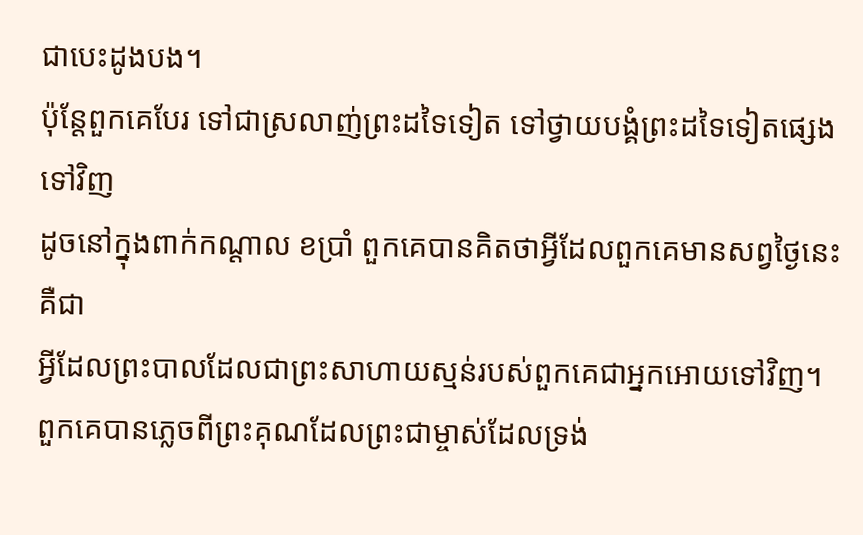ជាបេះដូងបង។
ប៉ុន្តែពួកគេបែរ ទៅជាស្រលាញ់ព្រះដទៃទៀត ទៅថ្វាយបង្គំព្រះដទៃទៀតផ្សេងទៅវិញ
ដូចនៅក្នុងពាក់កណ្ដាល ខប្រាំ ពួកគេបានគិតថាអ្វីដែលពួកគេមានសព្វថ្ងៃនេះគឺជា
អ្វីដែលព្រះបាលដែលជាព្រះសាហាយស្មន់របស់ពួកគេជាអ្នកអោយទៅវិញ។
ពួកគេបានភ្លេចពីព្រះគុណដែលព្រះជាម្ចាស់ដែលទ្រង់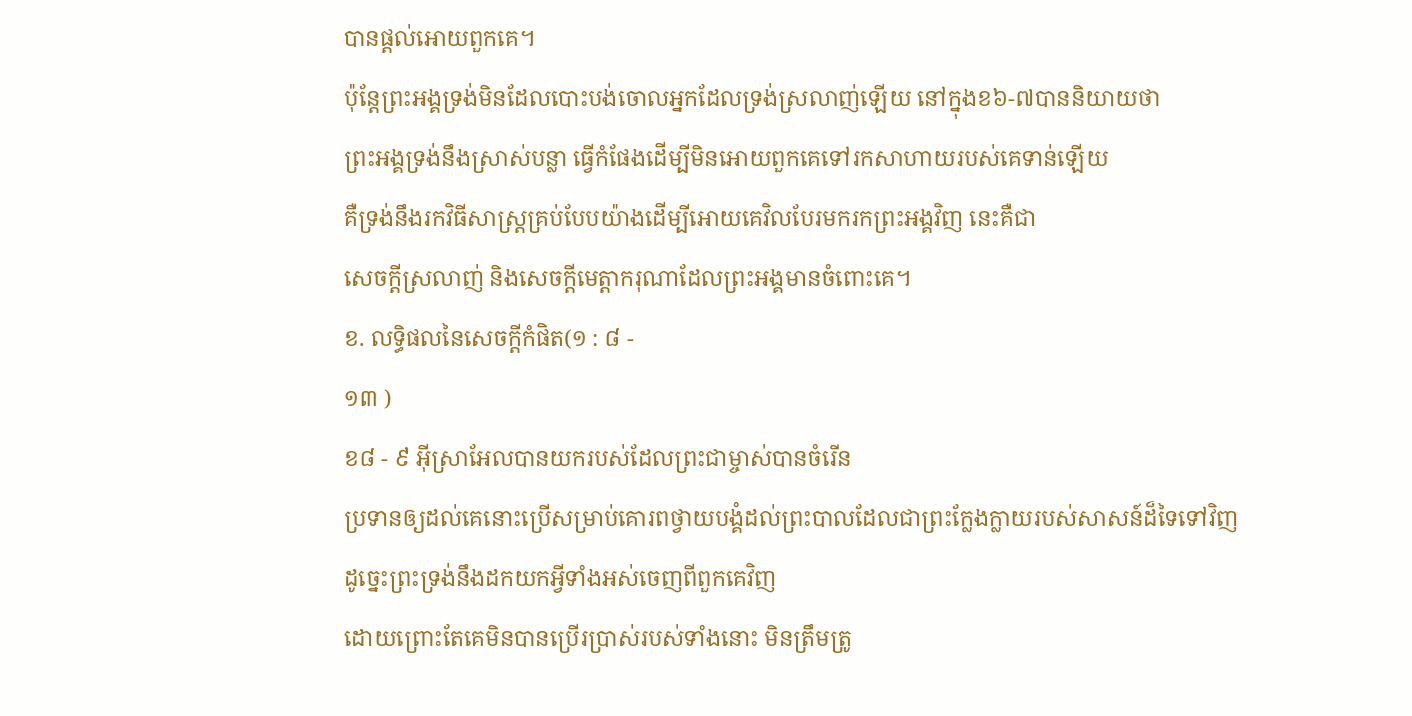បានផ្ដល់អោយពួកគេ។
ប៉ុន្តែព្រះអង្គទ្រង់មិនដែលបោះបង់ចោលអ្នកដែលទ្រង់ស្រលាញ់ឡើយ នៅក្នុងខ៦-៧បាននិយាយថា
ព្រះអង្គទ្រង់នឹងស្រាស់បន្លា ធ្វើកំផែងដើម្បីមិនអោយពួកគេទៅរកសាហាយរបស់គេទាន់ឡើយ
គឺទ្រង់នឹងរកវិធីសាស្រ្តគ្រប់បែបយ៉ាងដើម្បីអោយគេវិលបែរមករកព្រះអង្គវិញ នេះគឺជា
សេចក្ដីស្រលាញ់ និងសេចក្ដីមេត្តាករុណាដែលព្រះអង្គមានចំពោះគេ។
ខ. លទ្ធិផលនៃសេចក្តីកំផិត(១ : ៨ -
១៣ )
ខ៨ - ៩ អ៊ីស្រាអែលបានយករបស់ដែលព្រះជាម្ចាស់បានចំរើន
ប្រទានឲ្យដល់គេនោះប្រើសម្រាប់គោរពថ្វាយបង្គំដល់ព្រះបាលដែលជាព្រះក្លែងក្លាយរបស់សាសន៍ដ៏ទៃទៅវិញ
ដូច្នេះព្រះទ្រង់នឹងដកយកអ្វីទាំងអស់ចេញពីពួកគេវិញ
ដោយព្រោះតែគេមិនបានប្រើរប្រាស់របស់ទាំងនោះ មិនត្រឹមត្រូ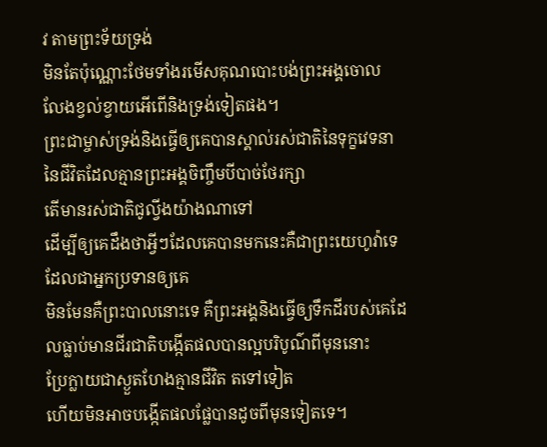វ តាមព្រះទ័យទ្រង់
មិនតែប៉ុណ្ណោះថែមទាំងរមើសគុណបោះបង់ព្រះអង្គចោល លែងខ្វល់ខ្វាយអើពើនិងទ្រង់ទៀតផង។
ព្រះជាម្ចាស់ទ្រង់និងធ្វើឲ្យគេបានស្គាល់រស់ជាតិនៃទុក្ខវេទនានៃជីវិតដែលគ្មានព្រះអង្គចិញ្ចឹមបីបាច់ថែរក្សា
តើមានរស់ជាតិជូល្វីងយ៉ាងណាទៅ
ដើម្បីឲ្យគេដឹងថាអ្វីៗដែលគេបានមកនេះគឺជាព្រះយេហូវ៉ាទេដែលជាអ្នកប្រទានឲ្យគេ
មិនមែនគឺព្រះបាលនោះទេ គឺព្រះអង្គនិងធ្វើឲ្យទឹកដីរបស់គេដែលធ្លាប់មានជីរជាតិបង្កើតផលបានល្អបរិបូណ៌ពីមុននោះ
ប្រែក្លាយជាស្ងួតហែងគ្មានជីវិត តទៅទៀត
ហើយមិនអាចបង្កើតផលផ្លែបានដូចពីមុនទៀតទេ។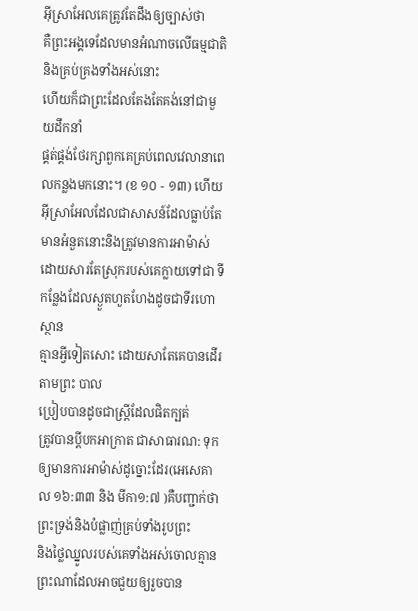អ៊ីស្រាអែលគេត្រូវតែដឹងឲ្យច្បាស់ថា
គឺព្រះអង្គទេដែលមានអំណាចលើធម្មជាតិនិងគ្រប់គ្រងទាំងអស់នោះ
ហើយក៏ជាព្រះដែលតែងតែគង់នៅជាមួយដឹកនាំ
ផ្គត់ផ្គង់ថែរក្សាពួកគេគ្រប់ពេលវេលានាពេលកន្លងមកនោះ។ (ខ ១០ - ១៣) ហើយ
អ៊ីស្រាអែលដែលជាសាសន៍ដែលធ្លាប់តែមានអំនួតនោះនិងត្រូវមានការអាម៉ាស់
ដោយសារតែស្រុករបស់គេក្លាយទៅជា ទីកន្លែងដែលស្ងួតហួតហែងដូចជាទីរហោស្ថាន
គ្មានអ្វីទៀតសោះ ដោយសាតែគេបានដើរតាមព្រះ បាល
ប្រៀបបានដូចជាស្រ្តីដែលផិតក្បត់
ត្រូវបានប្តីបកអាក្រាត ជាសាធារណ: ទុកឲ្យមានការអាម៉ាស់ដូច្នោះដែរ(អេសេគាល ១៦:៣៣ និង មីកា១:៧ )គឺបញ្ជាក់ថាព្រះទ្រង់និងបំផ្លាញ់គ្រប់ទាំងរូបព្រះ
និងថ្លៃឈ្នូលរបស់គេទាំងអស់ចោលគ្មានព្រះណាដែលអាចជួយឲ្យរួចបាន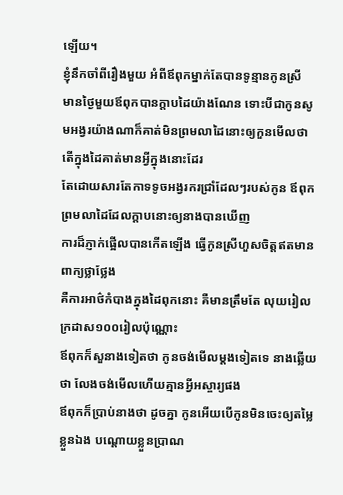ឡើយ។
ខ្ញុំនឹកចាំពីរឿងមួយ អំពីឪពុកម្នាក់តែបានទូន្មានកូនស្រី
មានថ្ងៃមួយឪពុកបានក្តាបដៃយ៉ាងណែន ទោះបីជាកូនសូមអង្វរយ៉ាងណាក៏គាត់មិនព្រមលាដៃនោះឲ្យកួនមើលថាតើក្នុងដៃគាត់មានអ្វីក្នុងនោះដែរ
តែដោយសារតែកាទទូចអង្វរករជ្រាំដែលៗរបស់កូន ឪពុកព្រមលាដៃដែលក្តាបនោះឲ្យនាងបានឃើញ
ការដ៏ភ្ញាក់ផ្អើលបានកើតឡើង ធ្វើកូនស្រីហួសចិត្តឥតមានពាក្យថ្លាថ្លែង
គឺការអាថ៌កំបាងក្នុងដៃពុកនោះ គឺមានត្រឹមតែ លុយរៀល ក្រដាស១០០រៀលប៉ុណ្ណោះ
ឪពុកក៏សួនាងទៀតថា កូនចង់មើលម្តងទៀតទេ នាងឆ្លើយថា លែងចង់មើលហើយគ្មានអ្វីអស្ចារ្យផង
ឪពុកក៏ប្រាប់នាងថា ដូចគ្នា កូនអើយបើកូនមិនចេះឲ្យតម្លៃខ្លួនឯង បណ្តោយខ្លួនប្រាណ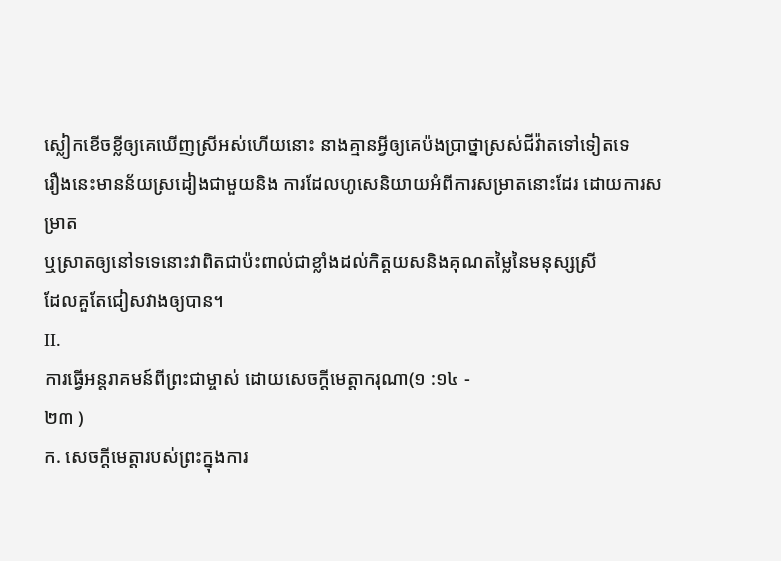ស្លៀកខើចខ្លីឲ្យគេឃើញស្រីអស់ហើយនោះ នាងគ្មានអ្វីឲ្យគេប៉ងប្រាថ្នាស្រស់ជីវ៉ាតទៅទៀតទេ
រឿងនេះមានន័យស្រដៀងជាមួយនិង ការដែលហូសេនិយាយអំពីការសម្រាតនោះដែរ ដោយការសម្រាត
ឬស្រាតឲ្យនៅទទេនោះវាពិតជាប៉ះពាល់ជាខ្លាំងដល់កិត្តយសនិងគុណតម្លៃនៃមនុស្សស្រី
ដែលគួតែជៀសវាងឲ្យបាន។
II.
ការធ្វើអន្តរាគមន៍ពីព្រះជាម្ចាស់ ដោយសេចក្តីមេត្តាករុណា(១ :១៤ -
២៣ )
ក. សេចក្តីមេត្តារបស់ព្រះក្នុងការ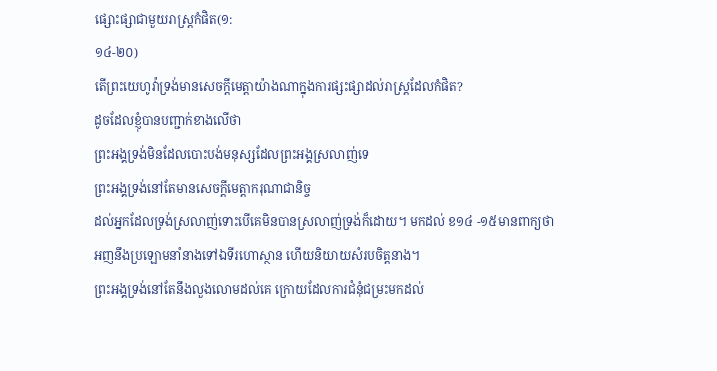ផ្សោះផ្សាជាមួយរាស្រ្តកំផិត(១:
១៤-២០)
តើព្រះយេហូវ៉ាទ្រង់មានសេចក្តីមេត្តាយ៉ាងណាក្នុងការផ្សះផ្សាដល់រាស្រ្តដែលកំផិត?
ដូចដែលខ្ញុំបានបញ្ជាក់ខាងលើថា
ព្រះអង្គទ្រង់មិនដែលបោះបង់មនុស្សដែលព្រះអង្គស្រលាញ់ទេ
ព្រះអង្គទ្រង់នៅតែមានសេចក្ដីមេត្តាករុណាជានិច្ច
ដល់អ្នកដែលទ្រង់ស្រលាញ់ទោះបើគេមិនបានស្រលាញ់ទ្រង់ក៏ដោយ។ មកដល់ ខ១៤ -១៥មានពាក្យថា
អញនឹងប្រឡោមនាំនាងទៅឯទីរហោស្ថាន ហើយនិយាយសំរបចិត្តនាង។
ព្រះអង្គទ្រង់នៅតែនឹងលួងលោមដល់គេ ក្រោយដែលការជំនុំជម្រះមកដល់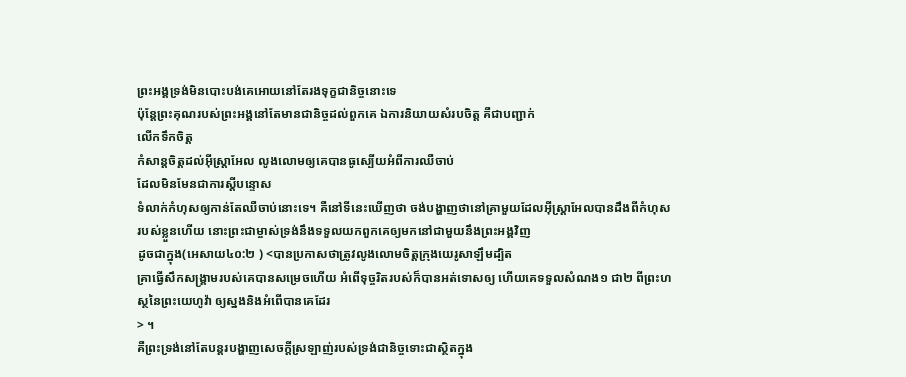ព្រះអង្គទ្រង់មិនបោះបង់គេអោយនៅតែរងទុក្ខជានិច្ចនោះទេ
ប៉ុន្តែព្រះគុណរបស់ព្រះអង្គនៅតែមានជានិច្ចដល់ពួកគេ ឯការនិយាយសំរបចិត្ត គឺជាបញ្ជាក់
លើកទឹកចិត្ត
កំសាន្តចិត្តដល់អ៊ីស្ត្រាអែល លូងលោមឲ្យគេបានធូស្បើយអំពីការឈឺចាប់
ដែលមិនមែនជាការស្តីបន្ទោស
ទំលាក់កំហុសឲ្យកាន់តែឈឺចាប់នោះទេ។ គឺនៅទីនេះឃើញថា ចង់បង្ហាញថានៅគ្រាមួយដែលអ៊ីស្ត្រាអែលបានដឹងពីកំហុស
របស់ខ្លួនហើយ នោះព្រះជាម្ចាស់ទ្រង់នឹងទទួលយកពួកគេឲ្យមកនៅជាមួយនឹងព្រះអង្គវិញ
ដូចជាក្នុង(អេសាយ៤០:២ ) <បានប្រកាសថាត្រូវលូងលោមចិត្តក្រុងយេរូសាឡឹមដ្បិត
គ្រាធ្វើសឹកសង្រ្គាមរបស់គេបានសម្រេចហើយ អំពើទុច្ចរិតរបស់ក៏បានអត់ទោសឲ្យ ហើយគេទទួលសំណង១ ជា២ ពីព្រះហស្ថនៃព្រះយេហូវ៉ា ឲ្យស្នងនិងអំពើបានគេដែរ
> ។
គឺព្រះទ្រង់នៅតែបន្តរបង្ហាញសេចក្តីស្រឡាញ់របស់ទ្រង់ជានិច្ចទោះជាស្ថិតក្នុង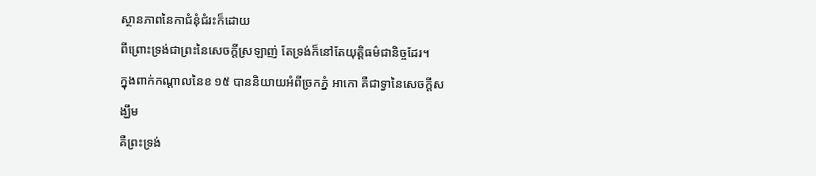ស្ថានភាពនៃកាជំនុំជំរះក៏ដោយ
ពីព្រោះទ្រង់ជាព្រះនៃសេចក្តីស្រឡាញ់ តែទ្រង់ក៏នៅតែយុត្តិធម៌ជានិច្ចដែរ។
ក្នុងពាក់កណ្តាលនៃខ ១៥ បាននិយាយអំពីច្រកភ្នំ អាកោ គឺជាទ្វានៃសេចក្តីសង្ឃឹម
គឺព្រះទ្រង់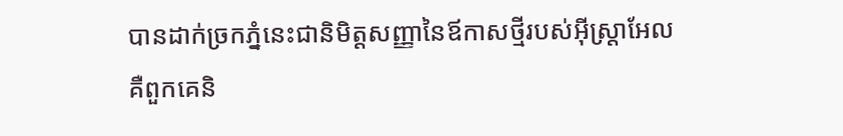បានដាក់ច្រកភ្នំនេះជានិមិត្តសញ្ញានៃឪកាសថ្មីរបស់អ៊ីស្រ្តាអែល
គឺពួកគេនិ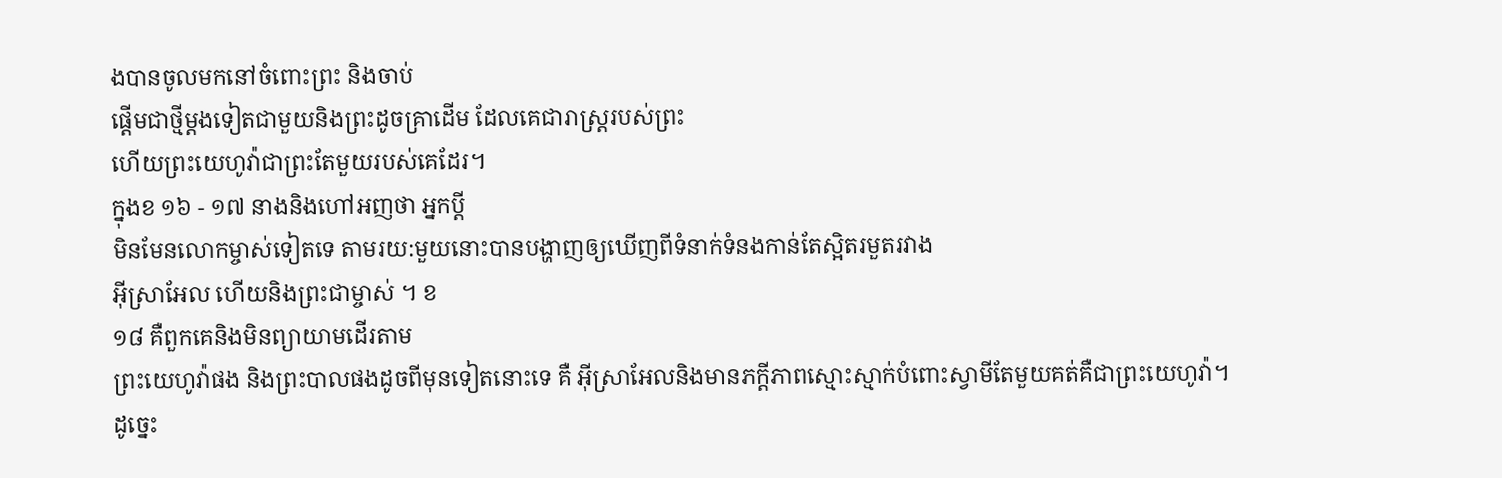ងបានចូលមកនៅចំពោះព្រះ និងចាប់
ផ្តើមជាថ្មីម្តងទៀតជាមួយនិងព្រះដូចគ្រាដើម ដែលគេជារាស្រ្តរបស់ព្រះ
ហើយព្រះយេហូវ៉ាជាព្រះតែមួយរបស់គេដែរ។
ក្នុងខ ១៦ - ១៧ នាងនិងហៅអញថា អ្នកប្តី
មិនមែនលោកម្ចាស់ទៀតទេ តាមរយ:មួយនោះបានបង្ហាញឲ្យឃើញពីទំនាក់ទំនងកាន់តែស្អិតរមួតរវាង
អ៊ីស្រាអែល ហើយនិងព្រះជាម្ចាស់ ។ ខ
១៨ គឺពួកគេនិងមិនព្យាយាមដើរតាម
ព្រះយេហូវ៉ាផង និងព្រះបាលផងដូចពីមុនទៀតនោះទេ គឺ អ៊ីស្រាអែលនិងមានភក្តីភាពស្មោះស្មាក់បំពោះស្វាមីតែមួយគត់គឺជាព្រះយេហូវ៉ា។
ដូច្នេះ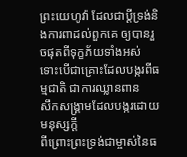ព្រះយេហូវ៉ា ដែលជាប្តីទ្រង់និងការពាដល់ពួកគេ ឲ្យបានរួចផុតពីទុក្ខភ័យទាំងអស់
ទោះបើជាគ្រោះដែលបង្ករពីធម្មជាតិ ជាការឈ្លានពាន
សឹកសង្រ្គាមដែលបង្ករដោយមនុស្សក្តី
ពីព្រោះព្រះទ្រង់ជាម្ចាស់នៃធ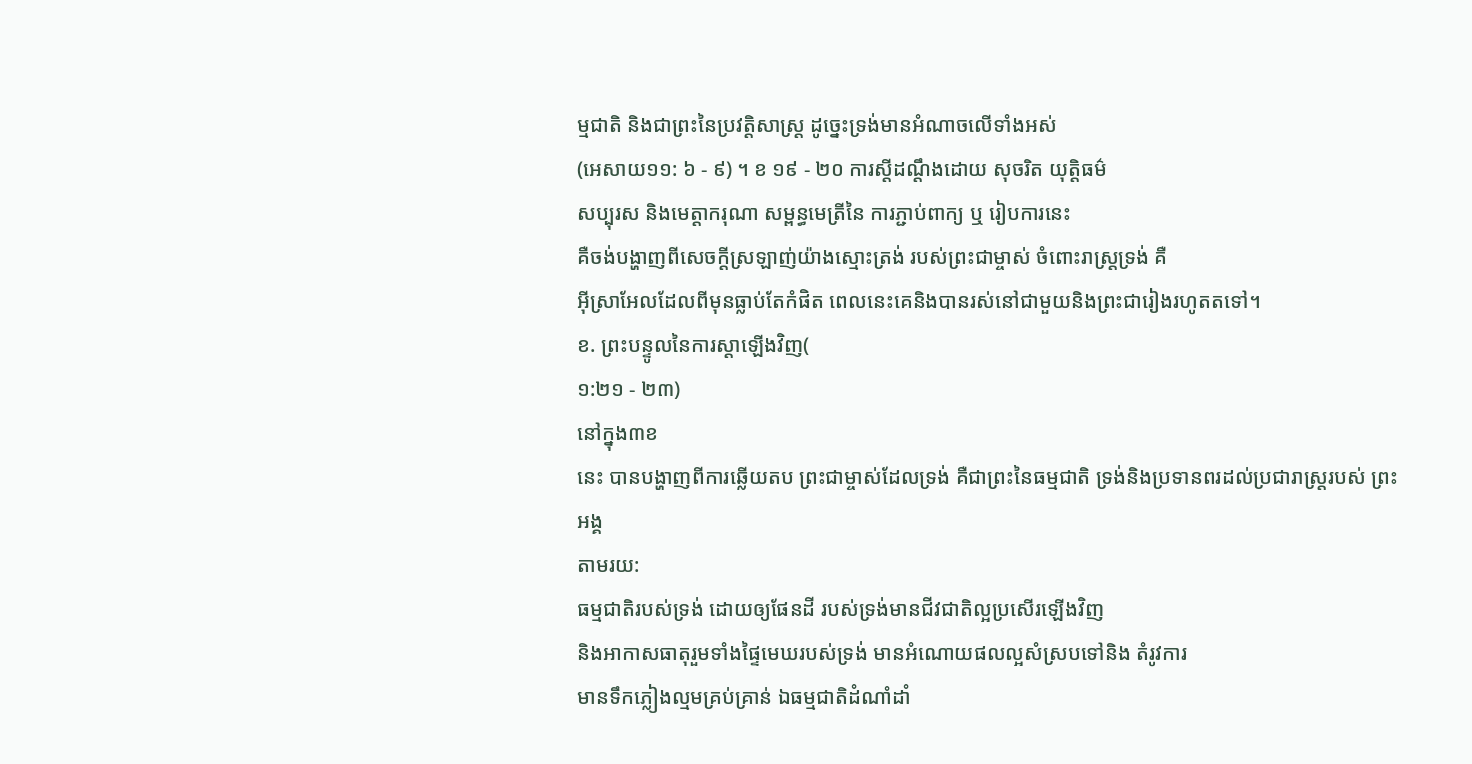ម្មជាតិ និងជាព្រះនៃប្រវត្តិសាស្ត្រ ដូច្នេះទ្រង់មានអំណាចលើទាំងអស់
(អេសាយ១១: ៦ - ៩) ។ ខ ១៩ - ២០ ការស្តីដណ្តឹងដោយ សុចរិត យុត្តិធម៌
សប្បុរស និងមេត្តាករុណា សម្ពន្ធមេត្រីនៃ ការភ្ជាប់ពាក្យ ឬ រៀបការនេះ
គឺចង់បង្ហាញពីសេចក្តីស្រឡាញ់យ៉ាងស្មោះត្រង់ របស់ព្រះជាម្ចាស់ ចំពោះរាស្រ្តទ្រង់ គឺ
អ៊ីស្រាអែលដែលពីមុនធ្លាប់តែកំផិត ពេលនេះគេនិងបានរស់នៅជាមួយនិងព្រះជារៀងរហូតតទៅ។
ខ. ព្រះបន្ទូលនៃការស្តាឡើងវិញ(
១:២១ - ២៣)
នៅក្នុង៣ខ
នេះ បានបង្ហាញពីការឆ្លើយតប ព្រះជាម្ចាស់ដែលទ្រង់ គឺជាព្រះនៃធម្មជាតិ ទ្រង់និងប្រទានពរដល់ប្រជារាស្រ្តរបស់ ព្រះអង្គ
តាមរយ:
ធម្មជាតិរបស់ទ្រង់ ដោយឲ្យផែនដី របស់ទ្រង់មានជីវជាតិល្អប្រសើរឡើងវិញ
និងអាកាសធាតុរួមទាំងផ្ទៃមេឃរបស់ទ្រង់ មានអំណោយផលល្អសំស្របទៅនិង តំរូវការ
មានទឹកភ្លៀងល្មមគ្រប់គ្រាន់ ឯធម្មជាតិដំណាំដាំ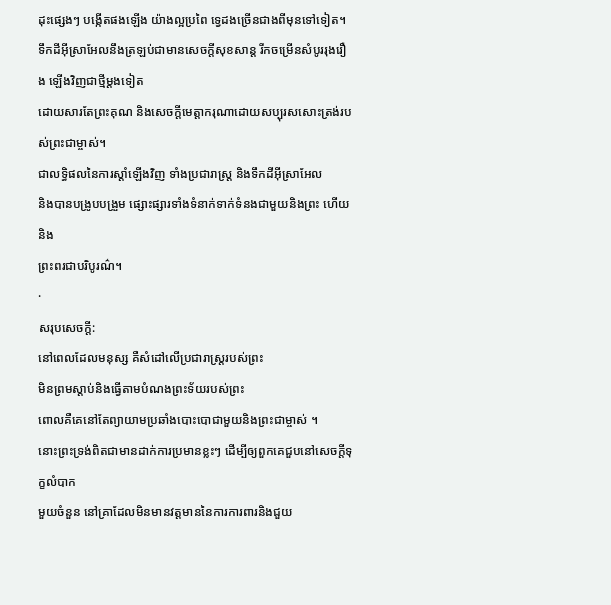ដុះផ្សេងៗ បង្កើតផងឡើង យ៉ាងល្អប្រពៃ ទ្វេដងច្រើនជាងពីមុនទៅទៀត។
ទឹកដីអ៊ីស្រាអែលនឹងត្រឡប់ជាមានសេចក្តីសុខសាន្ត រីកចម្រើនសំបូររុងរឿង ឡើងវិញជាថ្មីម្តងទៀត
ដោយសារតែព្រះគុណ និងសេចក្តីមេត្តាករុណាដោយសប្បុរសសោះត្រង់របស់ព្រះជាម្ចាស់។
ជាលទ្ធិផលនៃការស្តាំឡើងវិញ ទាំងប្រជារាស្រ្ត និងទឹកដីអ៊ីស្រាអែល
និងបានបង្រូបបង្រួម ផ្សោះផ្សារទាំងទំនាក់ទាក់ទំនងជាមួយនិងព្រះ ហើយនិង
ព្រះពរជាបរិបូរណ៌។
·
សរុបសេចក្តី:
នៅពេលដែលមនុស្ស គឺសំដៅលើប្រជារាស្រ្តរបស់ព្រះ
មិនព្រមស្តាប់និងធ្វើតាមបំណងព្រះទ័យរបស់ព្រះ
ពោលគឺគេនៅតែព្យាយាមប្រឆាំងបោះបោជាមួយនិងព្រះជាម្ចាស់ ។
នោះព្រះទ្រង់ពិតជាមានដាក់ការប្រមានខ្លះៗ ដើម្បីឲ្យពួកគេជួបនៅសេចក្តីទុក្ខលំបាក
មួយចំនួន នៅគ្រាដែលមិនមានវត្តមាននៃការការពារនិងជួយ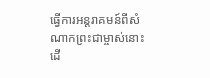ធ្វើការអន្តរាគមន៍ពីសំណាកព្រះជាម្ចាស់នោះ
ដើ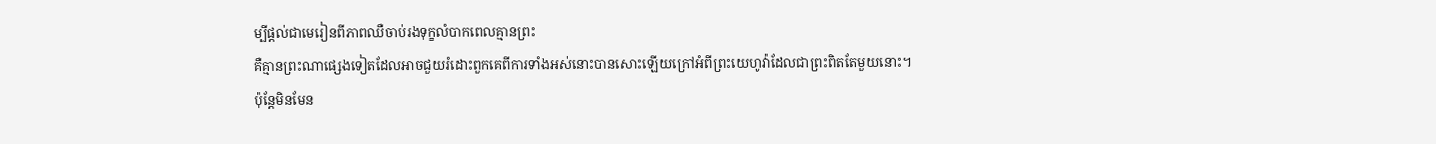ម្បីផ្តល់ជាមេរៀនពីភាពឈឺចាប់រងទុក្ខលំបាកពេលគ្មានព្រះ
គឺគ្មានព្រះណាផ្សេងទៀតដែលអាចជួយរំដោះពួកគេពីការទាំងអស់នោះបានសោះឡើយក្រៅអំពីព្រះយេហូវ៉ាដែលជាព្រះពិតតែមួយនោះ។
ប៉ុន្តែមិនមែន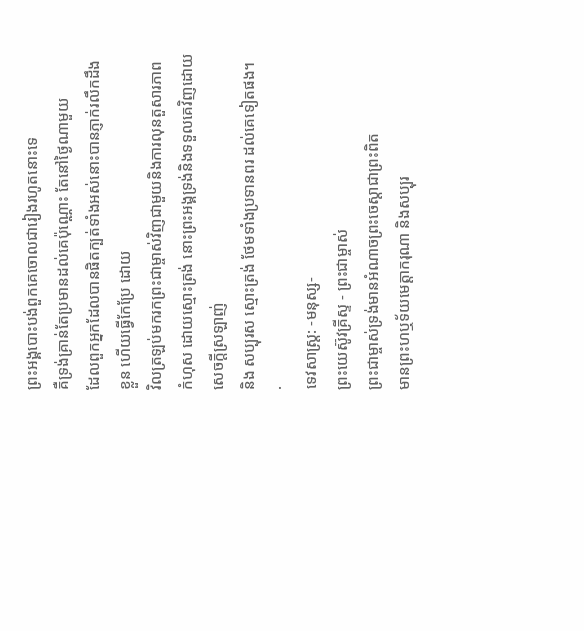ព្រះអង្គបោះបង់ពួកគេចោលជារៀងរហូតនោះទេ
គឺទ្រង់គ្រាន់តែប្រមានដល់គេប៉ុណ្ណោះ តែនៅថ្ងៃណាមួយ
ដែលពួកអ្នកដែលបានផិតក្បត់ទាំងអស់នោះបានភ្ញាក់រលឹកដឹងខ្លួន ហើយធ្វើកែប្រែ ដោយ
វិលត្រឡប់មករកព្រះជាម្ចាស់វិញជាមួយនិងការលុនតួសារភាពកំហុស ដោយស្មោះត្រង់ នោះព្រះអង្គទ្រង់និងទទួលគេវិញដោយសេចក្តីស្រឡាញ់
និង សប្បុរស ស្មោះត្រង់ ថែមទាំងប្រទានពរ ដល់គេទៀតផង។
·
ទេវសាស្រ្ត: -មនុស្ស-
ព្រះយេស៊ូវគ្រីស្ទ - ព្រះជាម្ចាស់
ព្រះជាម្ចាស់ទ្រង់មានអំណាចព្រះចេស្តាជាព្រះពិត
មានព្រះហឬទ័យមេត្តាករុណា និងសប្បុរ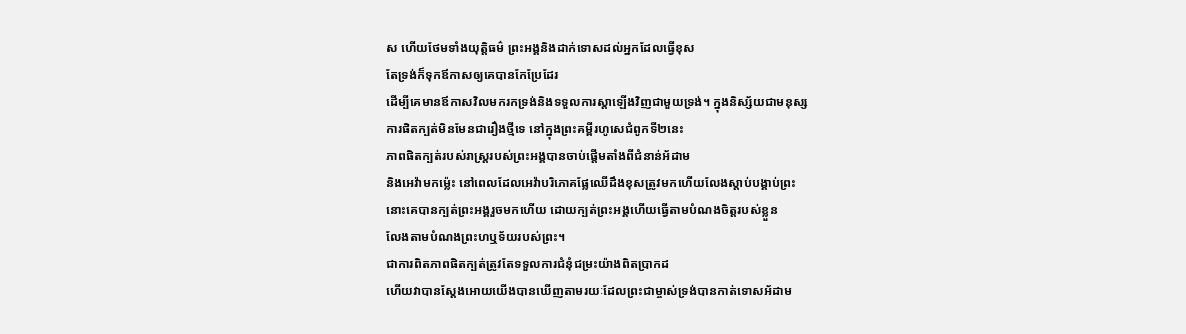ស ហើយថែមទាំងយុត្តិធម៌ ព្រះអង្គនិងដាក់ទោសដល់អ្នកដែលធ្វើខុស
តែទ្រង់ក៏ទុកឪកាសឲ្យគេបានកែប្រែដែរ
ដើម្បីគេមានឪកាសវិលមករកទ្រង់និងទទួលការស្តាឡើងវិញជាមួយទ្រង់។ ក្នុងនិស្ស័យជាមនុស្ស
ការផិតក្បត់មិនមែនជារឿងថ្មីទេ នៅក្នុងព្រះគម្ពីរហូសេជំពូកទី២នេះ
ភាពផិតក្បត់របស់រាស្រ្តរបស់ព្រះអង្គបានចាប់ផ្ដើមតាំងពីជំនាន់អ័ដាម
និងអេវ៉ាមកម្ល៉េះ នៅពេលដែលអេវ៉ាបរិភោគផ្លែឈើដឹងខុសត្រូវមកហើយលែងស្ដាប់បង្គាប់ព្រះ
នោះគេបានក្បត់ព្រះអង្គរួចមកហើយ ដោយក្បត់ព្រះអង្គហើយធ្វើតាមបំណងចិត្តរបស់ខ្លួន
លែងតាមបំណងព្រះហឬទ័យរបស់ព្រះ។
ជាការពិតភាពផិតក្បត់ត្រូវតែទទួលការជំនុំជម្រះយ៉ាងពិតប្រាកដ
ហើយវាបានស្ដែងអោយយើងបានឃើញតាមរយៈដែលព្រះជាម្ចាស់ទ្រង់បានកាត់ទោសអ័ដាម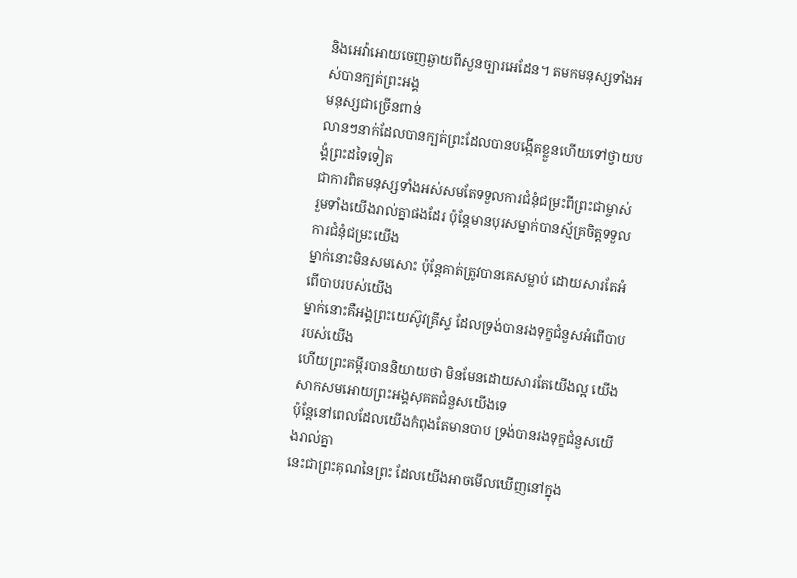និងអេវ៉ាអោយចេញឆ្ងាយពីសួនច្បារអេដែន។ តមកមនុស្សទាំងអស់បានក្បត់ព្រះអង្គ
មនុស្សជាច្រើនពាន់
លានៗនាក់ដែលបានក្បត់ព្រះដែលបានបង្កើតខ្លួនហើយទៅថ្វាយបង្គំព្រះដទៃទៀត
ជាការពិតមនុស្សទាំងអស់សមតែទទួលការជំនុំជម្រះពីព្រះជាម្ចាស់
រួមទាំងយើងរាល់គ្នាផងដែរ ប៉ុន្តែមានបុរសម្នាក់បានស្ម័គ្រចិត្តទទួលការជំនុំជម្រះយើង
ម្នាក់នោះមិនសមសោះ ប៉ុន្តែគាត់ត្រូវបានគេសម្លាប់ ដោយសារតែអំពើបាបរបស់យើង
ម្នាក់នោះគឺអង្គព្រះយេស៊ូវគ្រីស្ទ ដែលទ្រង់បានរងទុក្ខជំនួសអំពើបាបរបស់យើង
ហើយព្រះគម្ពីរបាននិយាយថា មិនមែនដោយសារតែយើងល្អ យើងសាកសមអោយព្រះអង្គសុគតជំនួសយើងទេ
ប៉ុន្តែនៅពេលដែលយើងកំពុងតែមានបាប ទ្រង់បានរងទុក្ខជំនួសយើងរាល់គ្នា
នេះជាព្រះគុណនៃព្រះ ដែលយើងអាចមើលឃើញនៅក្នុង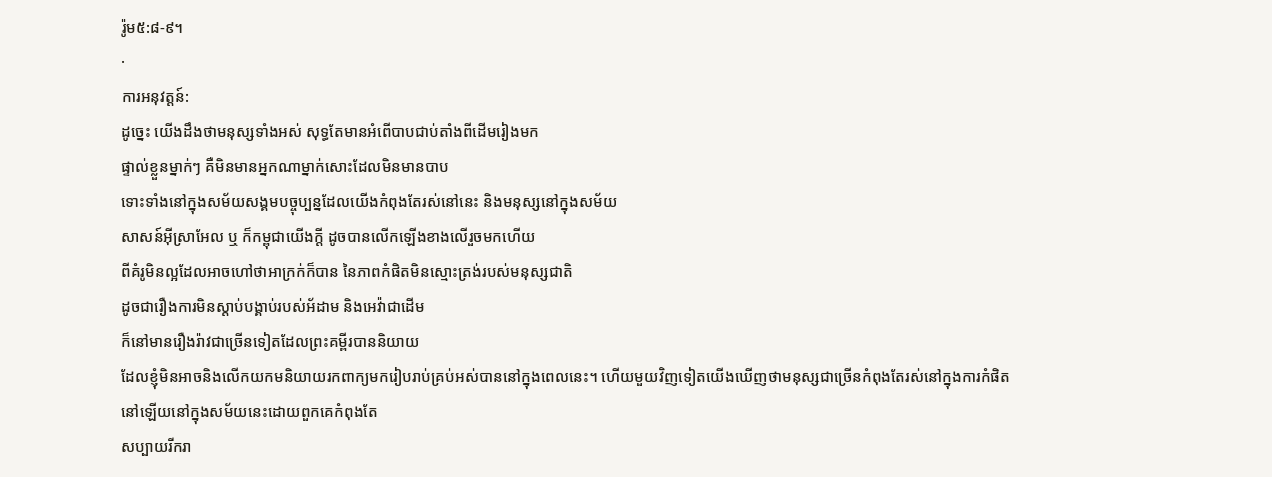រ៉ូម៥:៨-៩។
·
ការអនុវត្តន៍:
ដូច្នេះ យើងដឹងថាមនុស្សទាំងអស់ សុទ្ធតែមានអំពើបាបជាប់តាំងពីដើមរៀងមក
ផ្ទាល់ខ្លួនម្នាក់ៗ គឺមិនមានអ្នកណាម្នាក់សោះដែលមិនមានបាប
ទោះទាំងនៅក្នុងសម័យសង្គមបច្ចុប្បន្នដែលយើងកំពុងតែរស់នៅនេះ និងមនុស្សនៅក្នុងសម័យ
សាសន៍អ៊ីស្រាអែល ឬ ក៏កម្ពុជាយើងក្តី ដូចបានលើកឡើងខាងលើរួចមកហើយ
ពីគំរូមិនល្អដែលអាចហៅថាអាក្រក់ក៏បាន នៃភាពកំផិតមិនស្មោះត្រង់របស់មនុស្សជាតិ
ដូចជារឿងការមិនស្តាប់បង្គាប់របស់អ័ដាម និងអេវ៉ាជាដើម
ក៏នៅមានរឿងរ៉ាវជាច្រើនទៀតដែលព្រះគម្ពីរបាននិយាយ
ដែលខ្ញុំមិនអាចនិងលើកយកមនិយាយរកពាក្យមករៀបរាប់គ្រប់អស់បាននៅក្នុងពេលនេះ។ ហើយមួយវិញទៀតយើងឃើញថាមនុស្សជាច្រើនកំពុងតែរស់នៅក្នុងការកំផិត
នៅឡើយនៅក្នុងសម័យនេះដោយពួកគេកំពុងតែ
សប្បាយរីករា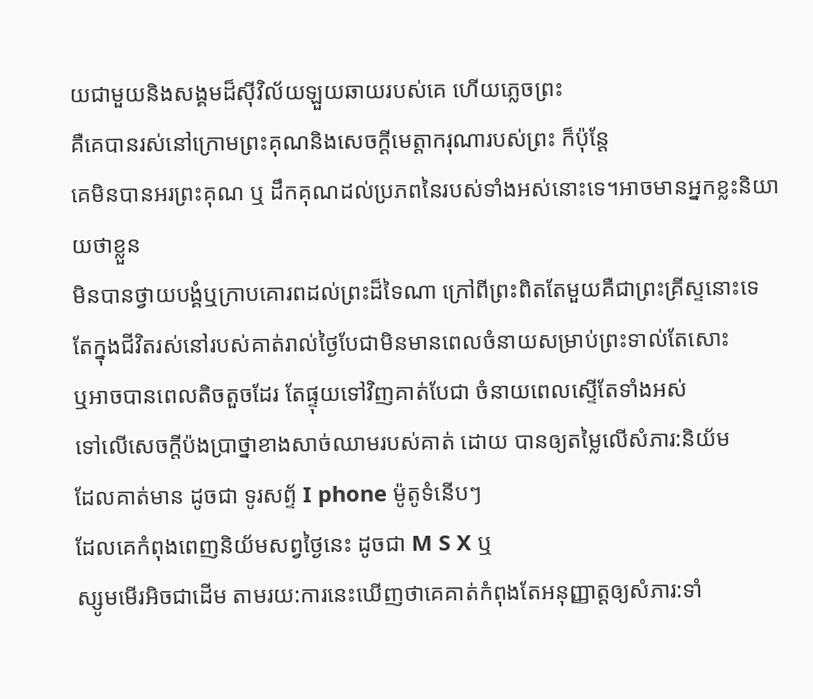យជាមួយនិងសង្គមដ៏ស៊ីវិល័យឡួយឆាយរបស់គេ ហើយភ្លេចព្រះ
គឺគេបានរស់នៅក្រោមព្រះគុណនិងសេចក្តីមេត្តាករុណារបស់ព្រះ ក៏ប៉ុន្តែ
គេមិនបានអរព្រះគុណ ឬ ដឹកគុណដល់ប្រភពនៃរបស់ទាំងអស់នោះទេ។អាចមានអ្នកខ្លះនិយាយថាខ្លួន
មិនបានថ្វាយបង្គំឬក្រាបគោរពដល់ព្រះដ៏ទៃណា ក្រៅពីព្រះពិតតែមួយគឺជាព្រះគ្រីស្ទនោះទេ
តែក្នុងជីវិតរស់នៅរបស់គាត់រាល់ថ្ងៃបែជាមិនមានពេលចំនាយសម្រាប់ព្រះទាល់តែសោះ
ឬអាចបានពេលតិចតួចដែរ តែផ្ទុយទៅវិញគាត់បែជា ចំនាយពេលស្ទើតែទាំងអស់
ទៅលើសេចក្តីប៉ងប្រាថ្នាខាងសាច់ឈាមរបស់គាត់ ដោយ បានឲ្យតម្លៃលើសំភារ:និយ័ម
ដែលគាត់មាន ដូចជា ទូរសព្ទ័ I phone ម៉ូតូទំនើបៗ
ដែលគេកំពុងពេញនិយ័មសព្វថ្ងៃនេះ ដូចជា M S X ឬ
ស្សូមមើរអិចជាដើម តាមរយ:ការនេះឃើញថាគេគាត់កំពុងតែអនុញ្ញាត្តឲ្យសំភារ:ទាំ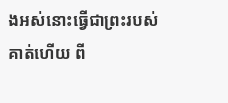ងអស់នោះធ្វើជាព្រះរបស់គាត់ហើយ ពី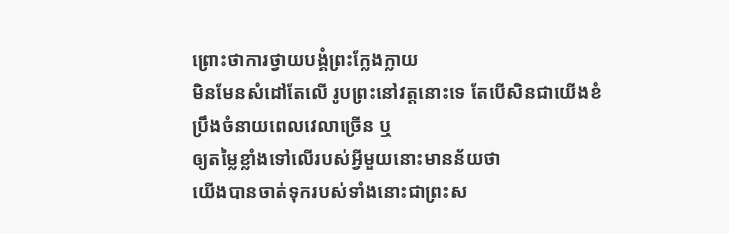ព្រោះថាការថ្វាយបង្គំព្រះក្លែងក្លាយ
មិនមែនសំដៅតែលើ រូបព្រះនៅវត្តនោះទេ តែបើសិនជាយើងខំប្រឹងចំនាយពេលវេលាច្រើន ឬ
ឲ្យតម្លៃខ្លាំងទៅលើរបស់អ្វីមួយនោះមានន័យថា
យើងបានចាត់ទុករបស់ទាំងនោះជាព្រះស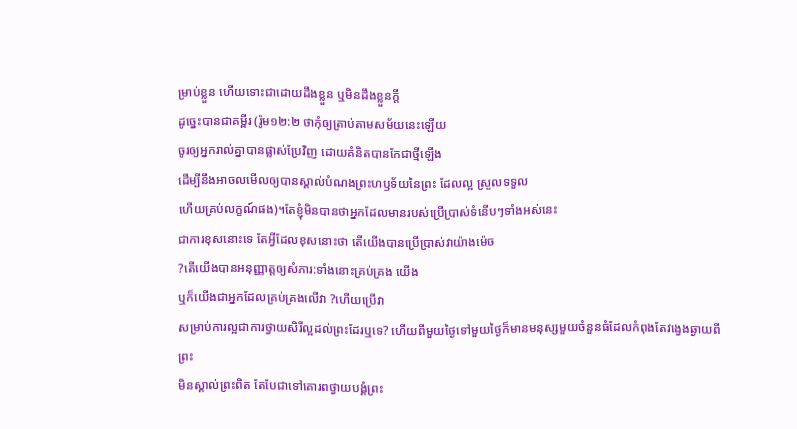ម្រាប់ខ្លួន ហើយទោះជាដោយដឹងខ្លួន ឬមិនដឹងខ្លួនក្តី
ដូច្នេះបានជាគម្ពីរ (រ៉ូម១២:២ ថាកុំឲ្យត្រាប់តាមសម័យនេះឡើយ
ចូរឲ្យអ្នករាល់គ្នាបានផ្លាស់ប្រែវិញ ដោយគំនិតបានកែជាថ្មីឡើង
ដើម្បីនឹងអាចលមើលឲ្យបានស្គាល់បំណងព្រះហឫទ័យនៃព្រះ ដែលល្អ ស្រួលទទួល
ហើយគ្រប់លក្ខណ៍ផង)។តែខ្ញុំមិនបានថាអ្នកដែលមានរបស់ប្រើប្រាស់ទំនើបៗទាំងអស់នេះ
ជាការខុសនោះទេ តែអ្វីដែលខុសនោះថា តើយើងបានប្រើប្រាស់វាយ៉ាងម៉េច
?តើយើងបានអនុញ្ញាត្តឲ្យសំភារ:ទាំងនោះគ្រប់គ្រង យើង
ឬក៏យើងជាអ្នកដែលគ្រប់គ្រងលើវា ?ហើយប្រើវា
សម្រាប់ការល្អជាការថ្វាយសិរីល្អដល់ព្រះដែរឬទេ? ហើយពីមួយថ្ងៃទៅមួយថ្ងៃក៏មានមនុស្សមួយចំនួនធំដែលកំពុងតែវង្វេងឆ្ងាយពីព្រះ
មិនស្គាល់ព្រះពិត តែបែជាទៅគោរពថ្វាយបង្គំព្រះ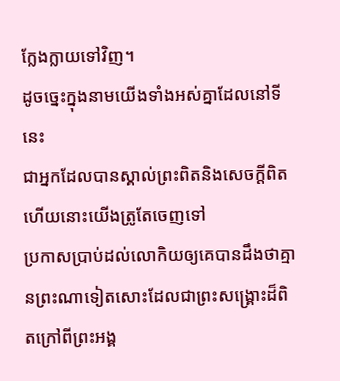ក្លែងក្លាយទៅវិញ។
ដូចច្នេះក្នុងនាមយើងទាំងអស់គ្នាដែលនៅទីនេះ
ជាអ្នកដែលបានស្គាល់ព្រះពិតនិងសេចក្តីពិតហើយនោះយើងត្រូតែចេញទៅ
ប្រកាសប្រាប់ដល់លោកិយឲ្យគេបានដឹងថាគ្មានព្រះណាទៀតសោះដែលជាព្រះសង្រ្គោះដ៏ពិតក្រៅពីព្រះអង្គ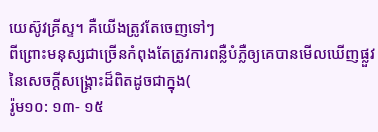យេស៊ូវគ្រីស្ទ។ គឺយើងត្រូវតែចេញទៅៗ
ពីព្រោះមនុស្សជាច្រើនកំពុងតែត្រូវការពន្លឺបំភ្លឺឲ្យគេបានមើលឃើញផ្លួវនៃសេចក្តីសង្រ្គោះដ៏ពិតដូចជាក្នុង(
រ៉ូម១០: ១៣- ១៥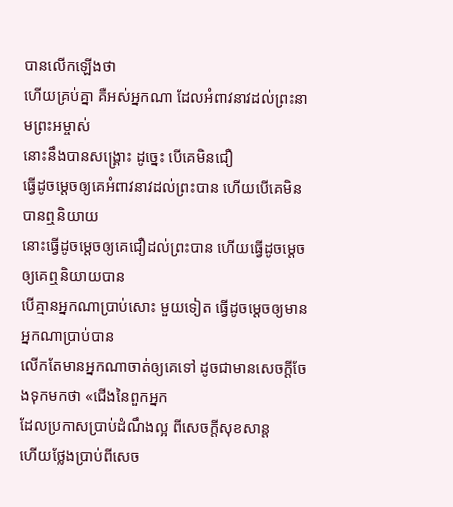បានលើកឡើងថា
ហើយគ្រប់គ្នា គឺអស់អ្នកណា ដែលអំពាវនាវដល់ព្រះនាមព្រះអម្ចាស់
នោះនឹងបានសង្គ្រោះ ដូច្នេះ បើគេមិនជឿ
ធ្វើដូចម្ដេចឲ្យគេអំពាវនាវដល់ព្រះបាន ហើយបើគេមិនបានឮនិយាយ
នោះធ្វើដូចម្ដេចឲ្យគេជឿដល់ព្រះបាន ហើយធ្វើដូចម្ដេចឲ្យគេឮនិយាយបាន
បើគ្មានអ្នកណាប្រាប់សោះ មួយទៀត ធ្វើដូចម្ដេចឲ្យមានអ្នកណាប្រាប់បាន
លើកតែមានអ្នកណាចាត់ឲ្យគេទៅ ដូចជាមានសេចក្ដីចែងទុកមកថា «ជើងនៃពួកអ្នក
ដែលប្រកាសប្រាប់ដំណឹងល្អ ពីសេចក្ដីសុខសាន្ត
ហើយថ្លែងប្រាប់ពីសេច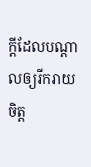ក្ដីដែលបណ្ដាលឲ្យរីករាយចិត្ត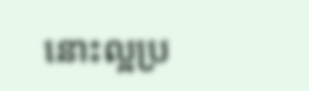នោះល្អប្រ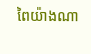ពៃយ៉ាងណា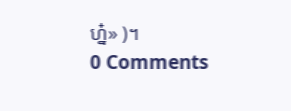ហ្ន៎» )។
0 Comments